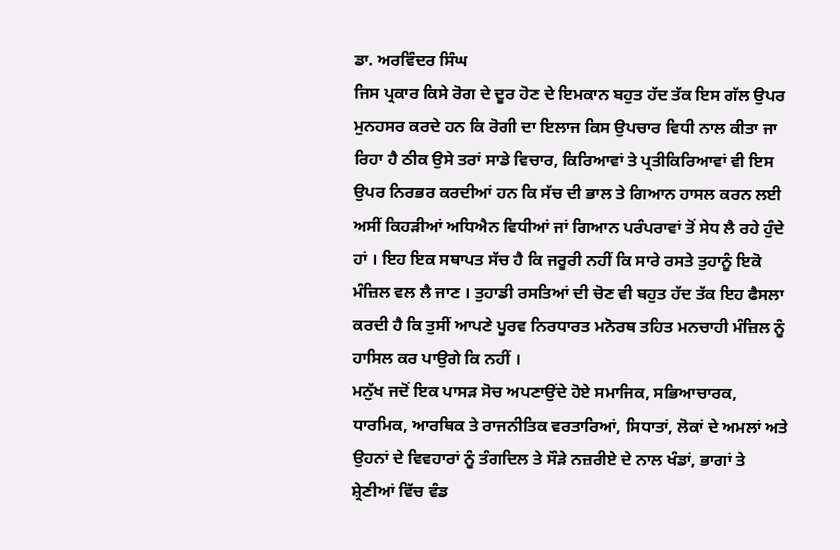ਡਾ. ਅਰਵਿੰਦਰ ਸਿੰਘ
ਜਿਸ ਪ੍ਰਕਾਰ ਕਿਸੇ ਰੋਗ ਦੇ ਦੂਰ ਹੋਣ ਦੇ ਇਮਕਾਨ ਬਹੁਤ ਹੱਦ ਤੱਕ ਇਸ ਗੱਲ ਉਪਰ ਮੁਨਹਸਰ ਕਰਦੇ ਹਨ ਕਿ ਰੋਗੀ ਦਾ ਇਲਾਜ ਕਿਸ ਉਪਚਾਰ ਵਿਧੀ ਨਾਲ ਕੀਤਾ ਜਾ ਰਿਹਾ ਹੈ ਠੀਕ ਉਸੇ ਤਰਾਂ ਸਾਡੇ ਵਿਚਾਰ, ਕਿਰਿਆਵਾਂ ਤੇ ਪ੍ਰਤੀਕਿਰਿਆਵਾਂ ਵੀ ਇਸ ਉਪਰ ਨਿਰਭਰ ਕਰਦੀਆਂ ਹਨ ਕਿ ਸੱਚ ਦੀ ਭਾਲ ਤੇ ਗਿਆਨ ਹਾਸਲ ਕਰਨ ਲਈ ਅਸੀਂ ਕਿਹੜੀਆਂ ਅਧਿਐਨ ਵਿਧੀਆਂ ਜਾਂ ਗਿਆਨ ਪਰੰਪਰਾਵਾਂ ਤੋਂ ਸੇਧ ਲੈ ਰਹੇ ਹੁੰਦੇ ਹਾਂ । ਇਹ ਇਕ ਸਥਾਪਤ ਸੱਚ ਹੈ ਕਿ ਜਰੂਰੀ ਨਹੀਂ ਕਿ ਸਾਰੇ ਰਸਤੇ ਤੁਹਾਨੂੰ ਇਕੋ ਮੰਜ਼ਿਲ ਵਲ ਲੈ ਜਾਣ । ਤੁਹਾਡੀ ਰਸਤਿਆਂ ਦੀ ਚੋਣ ਵੀ ਬਹੁਤ ਹੱਦ ਤੱਕ ਇਹ ਫੈਸਲਾ ਕਰਦੀ ਹੈ ਕਿ ਤੁਸੀਂ ਆਪਣੇ ਪੂਰਵ ਨਿਰਧਾਰਤ ਮਨੋਰਥ ਤਹਿਤ ਮਨਚਾਹੀ ਮੰਜ਼ਿਲ ਨੂੰ ਹਾਸਿਲ ਕਰ ਪਾਉਗੇ ਕਿ ਨਹੀਂ ।
ਮਨੁੱਖ ਜਦੋਂ ਇਕ ਪਾਸੜ ਸੋਚ ਅਪਣਾਉਂਦੇ ਹੋਏ ਸਮਾਜਿਕ, ਸਭਿਆਚਾਰਕ, ਧਾਰਮਿਕ, ਆਰਥਿਕ ਤੇ ਰਾਜਨੀਤਿਕ ਵਰਤਾਰਿਆਂ, ਸਿਧਾਤਾਂ, ਲੋਕਾਂ ਦੇ ਅਮਲਾਂ ਅਤੇ ਉਹਨਾਂ ਦੇ ਵਿਵਹਾਰਾਂ ਨੂੰ ਤੰਗਦਿਲ ਤੇ ਸੌੜੇ ਨਜ਼ਰੀਏ ਦੇ ਨਾਲ ਖੰਡਾਂ, ਭਾਗਾਂ ਤੇ ਸ਼੍ਰੇਣੀਆਂ ਵਿੱਚ ਵੰਡ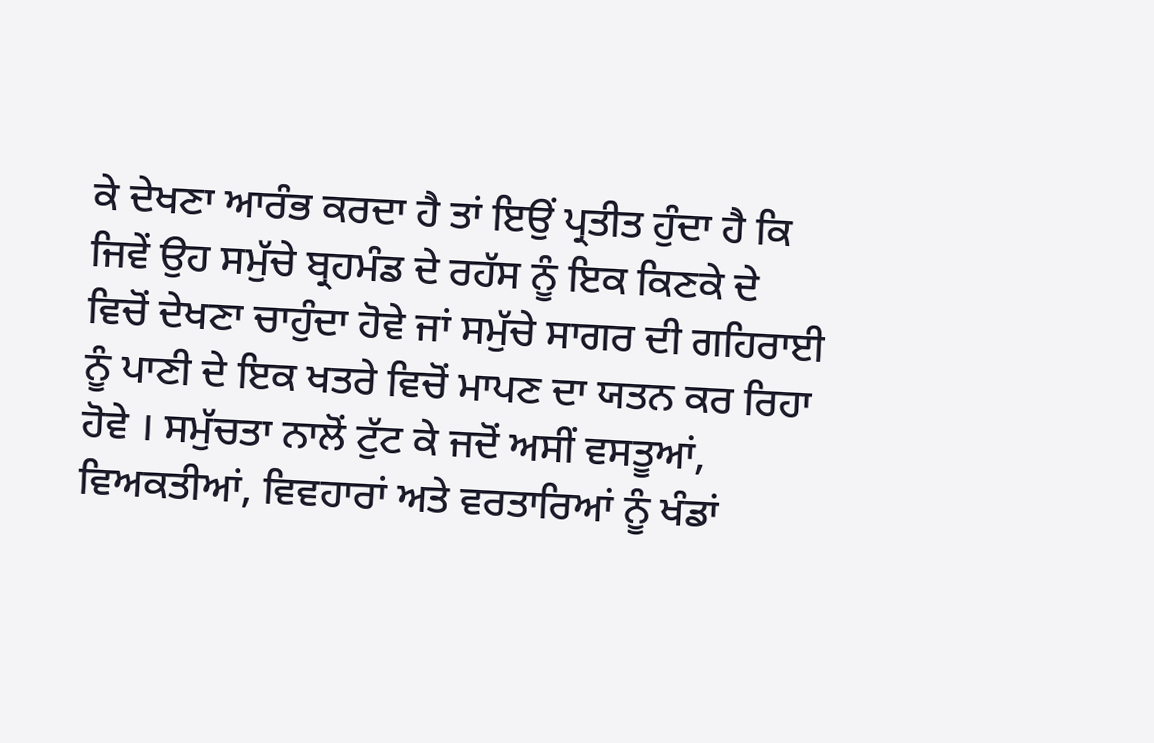ਕੇ ਦੇਖਣਾ ਆਰੰਭ ਕਰਦਾ ਹੈ ਤਾਂ ਇਉਂ ਪ੍ਰਤੀਤ ਹੁੰਦਾ ਹੈ ਕਿ ਜਿਵੇਂ ਉਹ ਸਮੁੱਚੇ ਬ੍ਰਹਮੰਡ ਦੇ ਰਹੱਸ ਨੂੰ ਇਕ ਕਿਣਕੇ ਦੇ ਵਿਚੋਂ ਦੇਖਣਾ ਚਾਹੁੰਦਾ ਹੋਵੇ ਜਾਂ ਸਮੁੱਚੇ ਸਾਗਰ ਦੀ ਗਹਿਰਾਈ ਨੂੰ ਪਾਣੀ ਦੇ ਇਕ ਖਤਰੇ ਵਿਚੋਂ ਮਾਪਣ ਦਾ ਯਤਨ ਕਰ ਰਿਹਾ ਹੋਵੇ । ਸਮੁੱਚਤਾ ਨਾਲੋਂ ਟੁੱਟ ਕੇ ਜਦੋਂ ਅਸੀਂ ਵਸਤੂਆਂ, ਵਿਅਕਤੀਆਂ, ਵਿਵਹਾਰਾਂ ਅਤੇ ਵਰਤਾਰਿਆਂ ਨੂੰ ਖੰਡਾਂ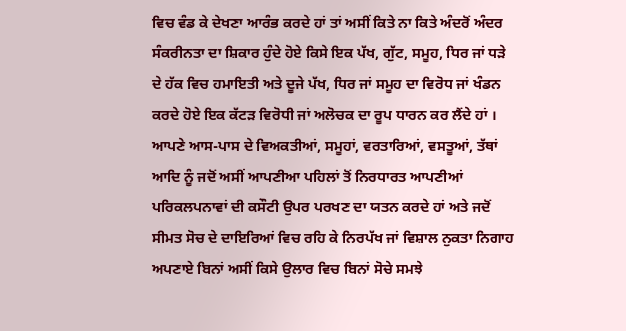ਵਿਚ ਵੰਡ ਕੇ ਦੇਖਣਾ ਆਰੰਭ ਕਰਦੇ ਹਾਂ ਤਾਂ ਅਸੀਂ ਕਿਤੇ ਨਾ ਕਿਤੇ ਅੰਦਰੋਂ ਅੰਦਰ ਸੰਕਰੀਨਤਾ ਦਾ ਸ਼ਿਕਾਰ ਹੁੰਦੇ ਹੋਏ ਕਿਸੇ ਇਕ ਪੱਖ, ਗੁੱਟ, ਸਮੂਹ, ਧਿਰ ਜਾਂ ਧੜੇ ਦੇ ਹੱਕ ਵਿਚ ਹਮਾਇਤੀ ਅਤੇ ਦੂਜੇ ਪੱਖ, ਧਿਰ ਜਾਂ ਸਮੂਹ ਦਾ ਵਿਰੋਧ ਜਾਂ ਖੰਡਨ ਕਰਦੇ ਹੋਏ ਇਕ ਕੱਟੜ ਵਿਰੋਧੀ ਜਾਂ ਅਲੋਚਕ ਦਾ ਰੂਪ ਧਾਰਨ ਕਰ ਲੈਂਦੇ ਹਾਂ ।
ਆਪਣੇ ਆਸ-ਪਾਸ ਦੇ ਵਿਅਕਤੀਆਂ, ਸਮੂਹਾਂ, ਵਰਤਾਰਿਆਂ, ਵਸਤੂਆਂ, ਤੱਥਾਂ ਆਦਿ ਨੂੰ ਜਦੋਂ ਅਸੀਂ ਆਪਣੀਆ ਪਹਿਲਾਂ ਤੋਂ ਨਿਰਧਾਰਤ ਆਪਣੀਆਂ ਪਰਿਕਲਪਨਾਵਾਂ ਦੀ ਕਸੌਟੀ ਉਪਰ ਪਰਖਣ ਦਾ ਯਤਨ ਕਰਦੇ ਹਾਂ ਅਤੇ ਜਦੋਂ ਸੀਮਤ ਸੋਚ ਦੇ ਦਾਇਰਿਆਂ ਵਿਚ ਰਹਿ ਕੇ ਨਿਰਪੱਖ ਜਾਂ ਵਿਸ਼ਾਲ ਨੁਕਤਾ ਨਿਗਾਹ ਅਪਣਾਏ ਬਿਨਾਂ ਅਸੀਂ ਕਿਸੇ ਉਲਾਰ ਵਿਚ ਬਿਨਾਂ ਸੋਚੇ ਸਮਝੇ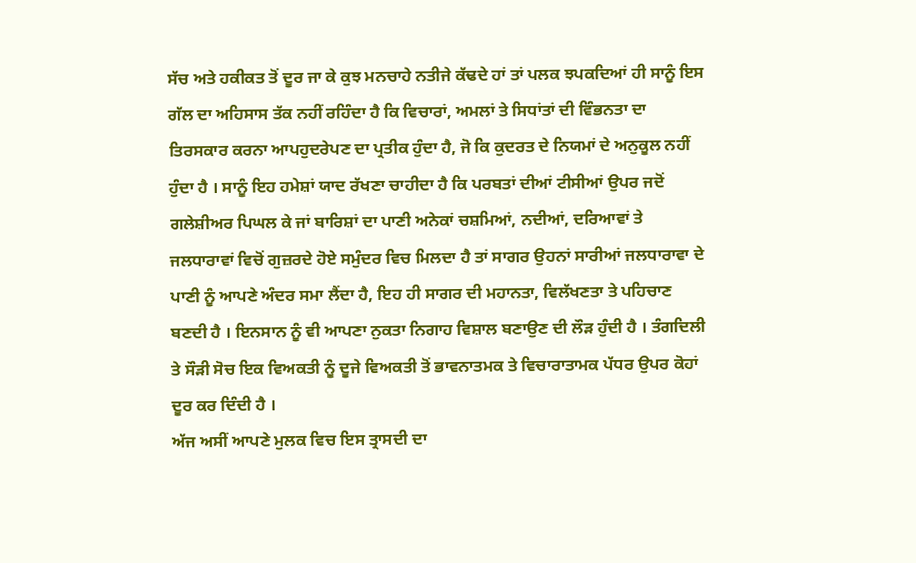ਸੱਚ ਅਤੇ ਹਕੀਕਤ ਤੋਂ ਦੂਰ ਜਾ ਕੇ ਕੁਝ ਮਨਚਾਹੇ ਨਤੀਜੇ ਕੱਢਦੇ ਹਾਂ ਤਾਂ ਪਲਕ ਝਪਕਦਿਆਂ ਹੀ ਸਾਨੂੰ ਇਸ ਗੱਲ ਦਾ ਅਹਿਸਾਸ ਤੱਕ ਨਹੀਂ ਰਹਿੰਦਾ ਹੈ ਕਿ ਵਿਚਾਰਾਂ, ਅਮਲਾਂ ਤੇ ਸਿਧਾਂਤਾਂ ਦੀ ਵਿੰਭਨਤਾ ਦਾ ਤਿਰਸਕਾਰ ਕਰਨਾ ਆਪਹੁਦਰੇਪਣ ਦਾ ਪ੍ਰਤੀਕ ਹੁੰਦਾ ਹੈ, ਜੋ ਕਿ ਕੁਦਰਤ ਦੇ ਨਿਯਮਾਂ ਦੇ ਅਨੁਕੂਲ ਨਹੀਂ ਹੁੰਦਾ ਹੈ । ਸਾਨੂੰ ਇਹ ਹਮੇਸ਼ਾਂ ਯਾਦ ਰੱਖਣਾ ਚਾਹੀਦਾ ਹੈ ਕਿ ਪਰਬਤਾਂ ਦੀਆਂ ਟੀਸੀਆਂ ਉਪਰ ਜਦੋਂ ਗਲੇਸ਼ੀਅਰ ਪਿਘਲ ਕੇ ਜਾਂ ਬਾਰਿਸ਼ਾਂ ਦਾ ਪਾਣੀ ਅਨੇਕਾਂ ਚਸ਼ਮਿਆਂ, ਨਦੀਆਂ, ਦਰਿਆਵਾਂ ਤੇ ਜਲਧਾਰਾਵਾਂ ਵਿਚੋਂ ਗੁਜ਼ਰਦੇ ਹੋਏ ਸਮੁੰਦਰ ਵਿਚ ਮਿਲਦਾ ਹੈ ਤਾਂ ਸਾਗਰ ਉਹਨਾਂ ਸਾਰੀਆਂ ਜਲਧਾਰਾਵਾ ਦੇ ਪਾਣੀ ਨੂੰ ਆਪਣੇ ਅੰਦਰ ਸਮਾ ਲੈਂਦਾ ਹੈ, ਇਹ ਹੀ ਸਾਗਰ ਦੀ ਮਹਾਨਤਾ, ਵਿਲੱਖਣਤਾ ਤੇ ਪਹਿਚਾਣ ਬਣਦੀ ਹੈ । ਇਨਸਾਨ ਨੂੰ ਵੀ ਆਪਣਾ ਨੁਕਤਾ ਨਿਗਾਹ ਵਿਸ਼ਾਲ ਬਣਾਉਣ ਦੀ ਲੌੜ ਹੁੰਦੀ ਹੈ । ਤੰਗਦਿਲੀ ਤੇ ਸੌੜੀ ਸੋਚ ਇਕ ਵਿਅਕਤੀ ਨੂੰ ਦੂਜੇ ਵਿਅਕਤੀ ਤੋਂ ਭਾਵਨਾਤਮਕ ਤੇ ਵਿਚਾਰਾਤਾਮਕ ਪੱਧਰ ਉਪਰ ਕੋਹਾਂ ਦੂਰ ਕਰ ਦਿੰਦੀ ਹੈ ।
ਅੱਜ ਅਸੀਂ ਆਪਣੇ ਮੁਲਕ ਵਿਚ ਇਸ ਤ੍ਰਾਸਦੀ ਦਾ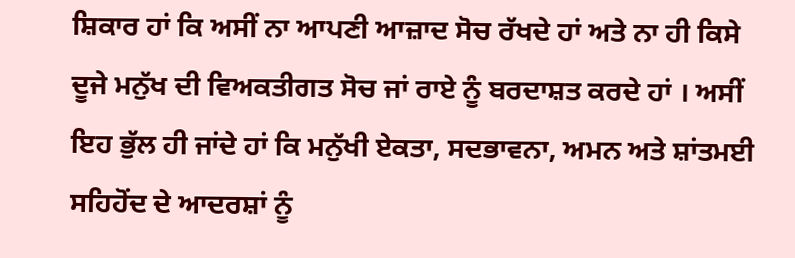ਸ਼ਿਕਾਰ ਹਾਂ ਕਿ ਅਸੀਂ ਨਾ ਆਪਣੀ ਆਜ਼ਾਦ ਸੋਚ ਰੱਖਦੇ ਹਾਂ ਅਤੇ ਨਾ ਹੀ ਕਿਸੇ ਦੂਜੇ ਮਨੁੱਖ ਦੀ ਵਿਅਕਤੀਗਤ ਸੋਚ ਜਾਂ ਰਾਏ ਨੂੰ ਬਰਦਾਸ਼ਤ ਕਰਦੇ ਹਾਂ । ਅਸੀਂ ਇਹ ਭੁੱਲ ਹੀ ਜਾਂਦੇ ਹਾਂ ਕਿ ਮਨੁੱਖੀ ਏਕਤਾ, ਸਦਭਾਵਨਾ, ਅਮਨ ਅਤੇ ਸ਼ਾਂਤਮਈ ਸਹਿਹੋਂਦ ਦੇ ਆਦਰਸ਼ਾਂ ਨੂੰ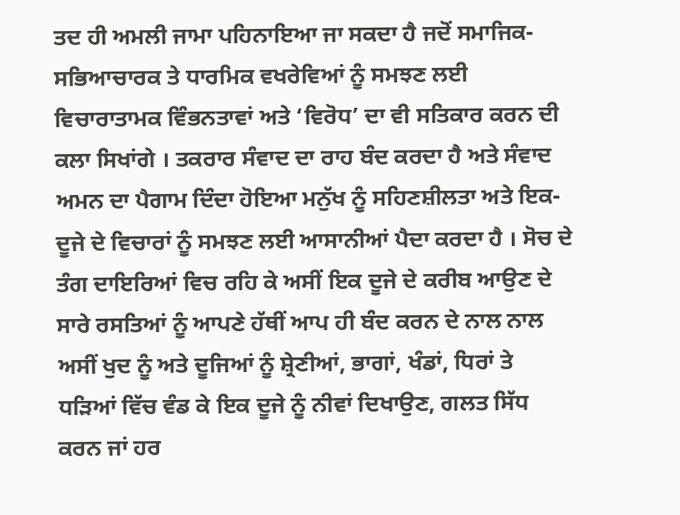ਤਦ ਹੀ ਅਮਲੀ ਜਾਮਾ ਪਹਿਨਾਇਆ ਜਾ ਸਕਦਾ ਹੈ ਜਦੋਂ ਸਮਾਜਿਕ-ਸਭਿਆਚਾਰਕ ਤੇ ਧਾਰਮਿਕ ਵਖਰੇਵਿਆਂ ਨੂੰ ਸਮਝਣ ਲਈ ਵਿਚਾਰਾਤਾਮਕ ਵਿੰਭਨਤਾਵਾਂ ਅਤੇ ‘ਵਿਰੋਧ’ ਦਾ ਵੀ ਸਤਿਕਾਰ ਕਰਨ ਦੀ ਕਲਾ ਸਿਖਾਂਗੇ । ਤਕਰਾਰ ਸੰਵਾਦ ਦਾ ਰਾਹ ਬੰਦ ਕਰਦਾ ਹੈ ਅਤੇ ਸੰਵਾਦ ਅਮਨ ਦਾ ਪੈਗਾਮ ਦਿੰਦਾ ਹੋਇਆ ਮਨੁੱਖ ਨੂੰ ਸਹਿਣਸ਼ੀਲਤਾ ਅਤੇ ਇਕ-ਦੂਜੇ ਦੇ ਵਿਚਾਰਾਂ ਨੂੰ ਸਮਝਣ ਲਈ ਆਸਾਨੀਆਂ ਪੈਦਾ ਕਰਦਾ ਹੈ । ਸੋਚ ਦੇ ਤੰਗ ਦਾਇਰਿਆਂ ਵਿਚ ਰਹਿ ਕੇ ਅਸੀਂ ਇਕ ਦੂਜੇ ਦੇ ਕਰੀਬ ਆਉਣ ਦੇ ਸਾਰੇ ਰਸਤਿਆਂ ਨੂੰ ਆਪਣੇ ਹੱਥੀਂ ਆਪ ਹੀ ਬੰਦ ਕਰਨ ਦੇ ਨਾਲ ਨਾਲ ਅਸੀਂ ਖੁਦ ਨੂੰ ਅਤੇ ਦੂਜਿਆਂ ਨੂੰ ਸ਼੍ਰੇਣੀਆਂ, ਭਾਗਾਂ, ਖੰਡਾਂ, ਧਿਰਾਂ ਤੇ ਧੜਿਆਂ ਵਿੱਚ ਵੰਡ ਕੇ ਇਕ ਦੂਜੇ ਨੂੰ ਨੀਵਾਂ ਦਿਖਾਉਣ, ਗਲਤ ਸਿੱਧ ਕਰਨ ਜਾਂ ਹਰ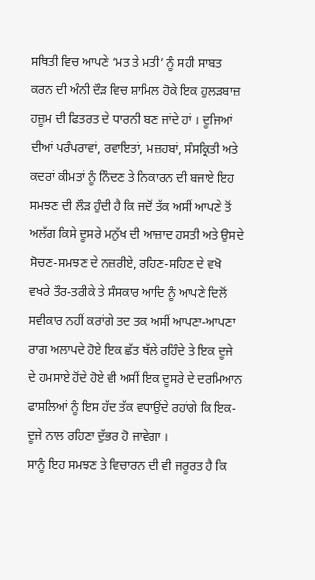ਸਥਿਤੀ ਵਿਚ ਆਪਣੇ ‘ਮਤ ਤੇ ਮਤੀ’ ਨੂੰ ਸਹੀ ਸਾਬਤ ਕਰਨ ਦੀ ਅੰਨੀ ਦੌੜ ਵਿਚ ਸ਼ਾਮਿਲ ਹੋਕੇ ਇਕ ਹੁਲੜਬਾਜ਼ ਹਜ਼ੂਮ ਦੀ ਫਿਤਰਤ ਦੇ ਧਾਰਨੀ ਬਣ ਜਾਂਦੇ ਹਾਂ । ਦੂਜਿਆਂ ਦੀਆਂ ਪਰੰਪਰਾਵਾਂ, ਰਵਾਇਤਾਂ, ਮਜ਼ਹਬਾਂ, ਸੰਸਕ੍ਰਿਤੀ ਅਤੇ ਕਦਰਾਂ ਕੀਮਤਾਂ ਨੂੰ ਨਿੰਦਣ ਤੇ ਨਿਕਾਰਨ ਦੀ ਬਜਾਏ ਇਹ ਸਮਝਣ ਦੀ ਲੌੜ ਹੁੰਦੀ ਹੈ ਕਿ ਜਦੋਂ ਤੱਕ ਅਸੀਂ ਆਪਣੇ ਤੋਂ ਅਲੱਗ ਕਿਸੇ ਦੂਸਰੇ ਮਨੁੱਖ ਦੀ ਆਜ਼ਾਦ ਹਸਤੀ ਅਤੇ ਉਸਦੇ ਸੋਚਣ-ਸਮਝਣ ਦੇ ਨਜ਼ਰੀਏ, ਰਹਿਣ-ਸਹਿਣ ਦੇ ਵਖੋ ਵਖਰੇ ਤੌਰ-ਤਰੀਕੇ ਤੇ ਸੰਸਕਾਰ ਆਦਿ ਨੂੰ ਆਪਣੇ ਦਿਲੋਂ ਸਵੀਕਾਰ ਨਹੀਂ ਕਰਾਂਗੇ ਤਦ ਤਕ ਅਸੀਂ ਆਪਣਾ-ਆਪਣਾ ਰਾਗ ਅਲਾਪਦੇ ਹੋਏ ਇਕ ਛੱਤ ਥੱਲੇ ਰਹਿੰਦੇ ਤੇ ਇਕ ਦੂਜੇ ਦੇ ਹਮਸਾਏ ਹੋਂਦੇ ਹੋਏ ਵੀ ਅਸੀਂ ਇਕ ਦੂਸਰੇ ਦੇ ਦਰਮਿਆਨ ਫਾਸਲਿਆਂ ਨੂੰ ਇਸ ਹੱਦ ਤੱਕ ਵਧਾਉਂਦੇ ਰਹਾਂਗੇ ਕਿ ਇਕ-ਦੂਜੇ ਨਾਲ ਰਹਿਣਾ ਦੁੱਭਰ ਹੋ ਜਾਵੇਗਾ ।
ਸਾਨੂੰ ਇਹ ਸਮਝਣ ਤੇ ਵਿਚਾਰਨ ਦੀ ਵੀ ਜਰੂਰਤ ਹੈ ਕਿ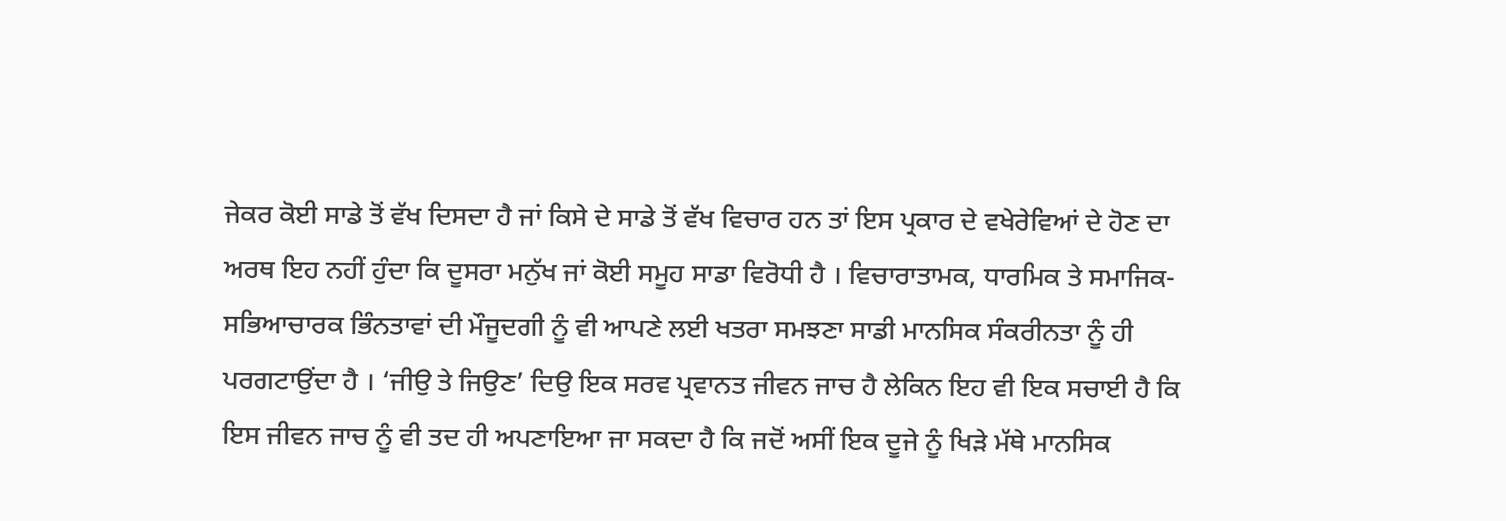ਜੇਕਰ ਕੋਈ ਸਾਡੇ ਤੋਂ ਵੱਖ ਦਿਸਦਾ ਹੈ ਜਾਂ ਕਿਸੇ ਦੇ ਸਾਡੇ ਤੋਂ ਵੱਖ ਵਿਚਾਰ ਹਨ ਤਾਂ ਇਸ ਪ੍ਰਕਾਰ ਦੇ ਵਖੇਰੇਵਿਆਂ ਦੇ ਹੋਣ ਦਾ ਅਰਥ ਇਹ ਨਹੀਂ ਹੁੰਦਾ ਕਿ ਦੂਸਰਾ ਮਨੁੱਖ ਜਾਂ ਕੋਈ ਸਮੂਹ ਸਾਡਾ ਵਿਰੋਧੀ ਹੈ । ਵਿਚਾਰਾਤਾਮਕ, ਧਾਰਮਿਕ ਤੇ ਸਮਾਜਿਕ-ਸਭਿਆਚਾਰਕ ਭਿੰਨਤਾਵਾਂ ਦੀ ਮੌਜੂਦਗੀ ਨੂੰ ਵੀ ਆਪਣੇ ਲਈ ਖਤਰਾ ਸਮਝਣਾ ਸਾਡੀ ਮਾਨਸਿਕ ਸੰਕਰੀਨਤਾ ਨੂੰ ਹੀ ਪਰਗਟਾਉਂਦਾ ਹੈ । ‘ਜੀਉ ਤੇ ਜਿਉਣ’ ਦਿਉ ਇਕ ਸਰਵ ਪ੍ਰਵਾਨਤ ਜੀਵਨ ਜਾਚ ਹੈ ਲੇਕਿਨ ਇਹ ਵੀ ਇਕ ਸਚਾਈ ਹੈ ਕਿ ਇਸ ਜੀਵਨ ਜਾਚ ਨੂੰ ਵੀ ਤਦ ਹੀ ਅਪਣਾਇਆ ਜਾ ਸਕਦਾ ਹੈ ਕਿ ਜਦੋਂ ਅਸੀਂ ਇਕ ਦੂਜੇ ਨੂੰ ਖਿੜੇ ਮੱਥੇ ਮਾਨਸਿਕ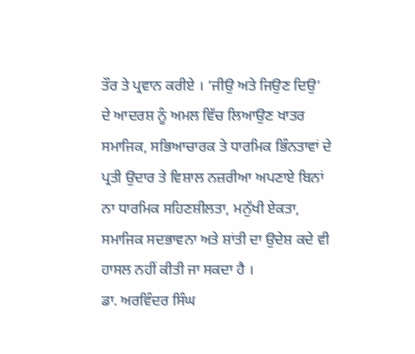ਤੌਰ ਤੇ ਪ੍ਰਵਾਨ ਕਰੀਏ । ‘ਜੀਉ ਅਤੇ ਜਿਉਣ ਦਿਉ’ ਦੇ ਆਦਰਸ਼ ਨੂੰ ਅਮਲ ਵਿੱਚ ਲਿਆਉਣ ਖਾਤਰ ਸਮਾਜਿਕ, ਸਭਿਆਚਾਰਕ ਤੇ ਧਾਰਮਿਕ ਭਿੰਨਤਾਵਾਂ ਦੇ ਪ੍ਰਤੀ ਉਦਾਰ ਤੇ ਵਿਸ਼ਾਲ ਨਜ਼ਰੀਆ ਅਪਣਾਏ ਬਿਨਾਂ ਨਾ ਧਾਰਮਿਕ ਸਹਿਣਸ਼ੀਲਤਾ, ਮਨੁੱਖੀ ਏਕਤਾ, ਸਮਾਜਿਕ ਸਦਭਾਵਨਾ ਅਤੇ ਸ਼ਾਂਤੀ ਦਾ ਉਦੇਸ਼ ਕਦੇ ਵੀ ਹਾਸਲ ਨਹੀਂ ਕੀਤੀ ਜਾ ਸਕਦਾ ਹੈ ।
ਡਾ. ਅਰਵਿੰਦਰ ਸਿੰਘ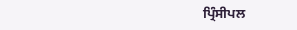ਪ੍ਰਿੰਸੀਪਲ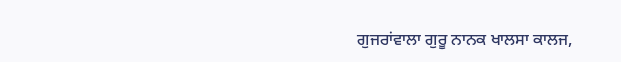ਗੁਜਰਾਂਵਾਲਾ ਗੁਰੂ ਨਾਨਕ ਖਾਲਸਾ ਕਾਲਜ,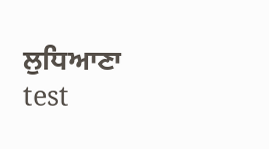ਲੁਧਿਆਣਾ
test